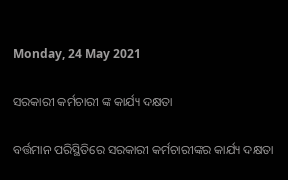Monday, 24 May 2021

ସରକାରୀ କର୍ମଚାରୀ ଙ୍କ କାର୍ଯ୍ୟ ଦକ୍ଷତା

ବର୍ତ୍ତମାନ ପରିସ୍ଥିତିରେ ସରକାରୀ କର୍ମଚାରୀଙ୍କର କାର୍ଯ୍ୟ ଦକ୍ଷତା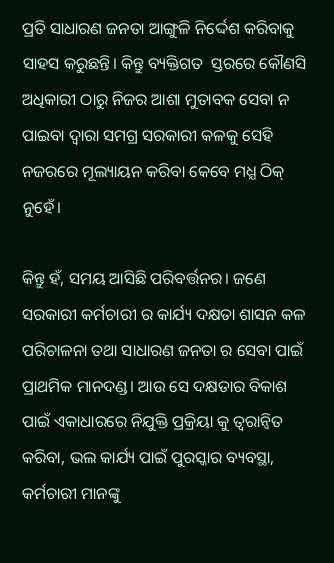ପ୍ରତି ସାଧାରଣ ଜନତା ଆଙ୍ଗୁଳି ନିର୍ଦ୍ଦେଶ କରିବାକୁ ସାହସ କରୁଛନ୍ତି। କିନ୍ତୁ ବ୍ୟକ୍ତିଗତ  ସ୍ତରରେ କୌଣସି ଅଧିକାରୀ ଠାରୁ ନିଜର ଆଶା ମୁତାବକ ସେବା ନ ପାଇବା ଦ୍ବାରା ସମଗ୍ର ସରକାରୀ କଳକୁ ସେହି ନଜରରେ ମୂଲ୍ୟାୟନ କରିବା କେବେ ମଧ୍ଯ ଠିକ୍ ନୁହେଁ।

କିନ୍ତୁ ହଁ, ସମୟ ଆସିଛି ପରିବର୍ତ୍ତନର। ଜଣେ ସରକାରୀ କର୍ମଚାରୀ ର କାର୍ଯ୍ୟ ଦକ୍ଷତା ଶାସନ କଳ ପରିଚାଳନା ତଥା ସାଧାରଣ ଜନତା ର ସେବା ପାଇଁ ପ୍ରାଥମିକ ମାନଦଣ୍ଡ। ଆଉ ସେ ଦକ୍ଷତାର ବିକାଶ ପାଇଁ ଏକାଧାରରେ ନିଯୁକ୍ତି ପ୍ରକ୍ରିୟା କୁ ତ୍ୱରାନ୍ୱିତ କରିବା, ଭଲ କାର୍ଯ୍ୟ ପାଇଁ ପୁରସ୍କାର ବ୍ୟବସ୍ଥା, କର୍ମଚାରୀ ମାନଙ୍କୁ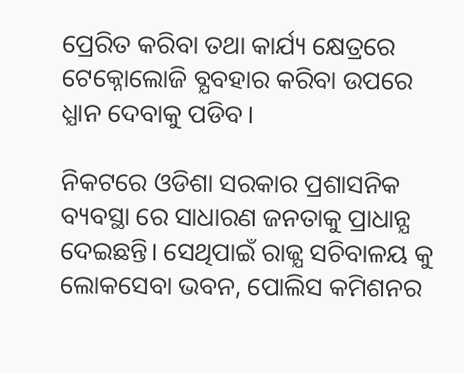ପ୍ରେରିତ କରିବା ତଥା କାର୍ଯ୍ୟ କ୍ଷେତ୍ରରେ ଟେକ୍ନୋଲୋଜି ବ୍ଯବହାର କରିବା ଉପରେ ଧ୍ଯାନ ଦେବାକୁ ପଡିବ।

ନିକଟରେ ଓଡିଶା ସରକାର ପ୍ରଶାସନିକ ବ୍ୟବସ୍ଥା ରେ ସାଧାରଣ ଜନତାକୁ ପ୍ରାଧାନ୍ଯ ଦେଇଛନ୍ତି। ସେଥିପାଇଁ ରାଜ୍ଯ ସଚିବାଳୟ କୁ ଲୋକସେବା ଭବନ, ପୋଲିସ କମିଶନର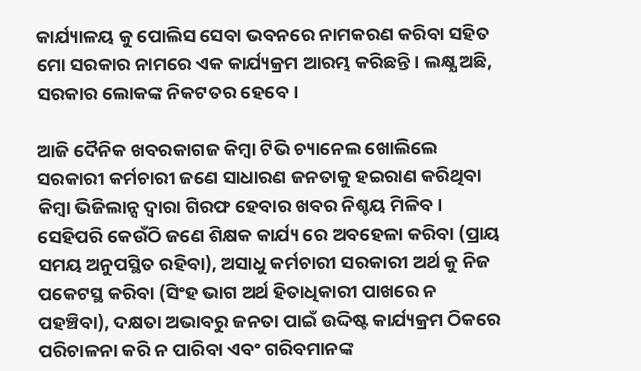କାର୍ଯ୍ୟାଳୟ କୁ ପୋଲିସ ସେବା ଭବନରେ ନାମକରଣ କରିବା ସହିତ ମୋ ସରକାର ନାମରେ ଏକ କାର୍ଯ୍ୟକ୍ରମ ଆରମ୍ଭ କରିଛନ୍ତି। ଲକ୍ଷ୍ଯ ଅଛି, ସରକାର ଲୋକଙ୍କ ନିକଟତର ହେବେ।

ଆଜି ଦୈନିକ ଖବରକାଗଜ କିମ୍ବା ଟିଭି ଚ୍ୟାନେଲ ଖୋଲିଲେ ସରକାରୀ କର୍ମଚାରୀ ଜଣେ ସାଧାରଣ ଜନତାକୁ ହଇରାଣ କରିଥିବା କିମ୍ବା ଭିଜିଲାନ୍ସ ଦ୍ୱାରା ଗିରଫ ହେବାର ଖବର ନିଶ୍ଚୟ ମିଳିବ। ସେହିପରି କେଉଁଠି ଜଣେ ଶିକ୍ଷକ କାର୍ଯ୍ୟ ରେ ଅବହେଳା କରିବା (ପ୍ରାୟ ସମୟ ଅନୁପସ୍ଥିତ ରହିବା), ଅସାଧୁ କର୍ମଚାରୀ ସରକାରୀ ଅର୍ଥ କୁ ନିଜ ପକେଟସ୍ଥ କରିବା (ସିଂହ ଭାଗ ଅର୍ଥ ହିତାଧିକାରୀ ପାଖରେ ନ ପହଞ୍ଚିବା), ଦକ୍ଷତା ଅଭାବରୁ ଜନତା ପାଇଁ ଉଦ୍ଦିଷ୍ଟ କାର୍ଯ୍ୟକ୍ରମ ଠିକରେ ପରିଚାଳନା କରି ନ ପାରିବା ଏବଂ ଗରିବମାନଙ୍କ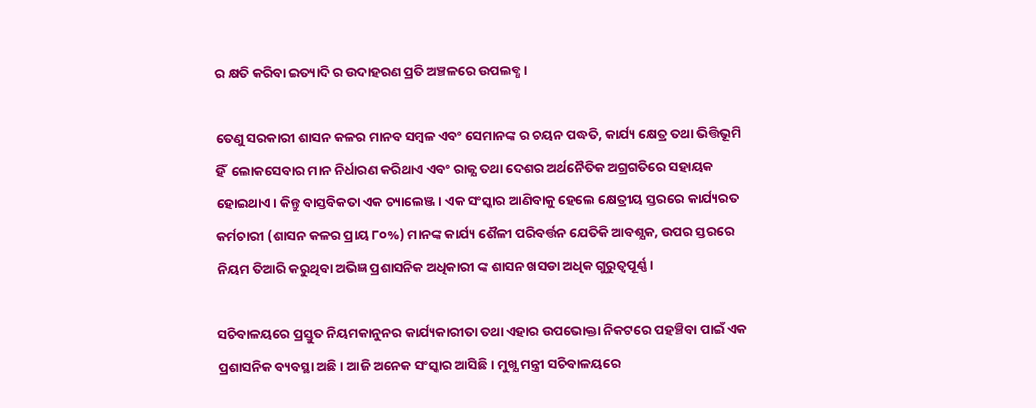ର କ୍ଷତି କରିବା ଇତ୍ୟାଦି ର ଉଦାହରଣ ପ୍ରତି ଅଞ୍ଚଳରେ ଉପଲବ୍ଧ।

ତେଣୁ ସରକାରୀ ଶାସନ କଳର ମାନବ ସମ୍ବଳ ଏବଂ ସେମାନଙ୍କ ର ଚୟନ ପଦ୍ଧତି, କାର୍ଯ୍ୟ କ୍ଷେତ୍ର ତଥା ଭିତ୍ତିଭୂମି ହିଁ  ଲୋକସେବାର ମାନ ନିର୍ଧାରଣ କରିଥାଏ ଏବଂ ରାଜ୍ଯ ତଥା ଦେଶର ଅର୍ଥନୈତିକ ଅଗ୍ରଗତିରେ ସହାୟକ ହୋଇଥାଏ। କିନ୍ତୁ ବାସ୍ତବିକତା ଏକ ଚ୍ୟାଲେଞ୍ଜ। ଏକ ସଂସ୍କାର ଆଣିବାକୁ ହେଲେ କ୍ଷେତ୍ରୀୟ ସ୍ତରରେ କାର୍ଯ୍ୟରତ କର୍ମଚାରୀ (ଶାସନ କଳର ପ୍ରାୟ ୮୦%) ମାନଙ୍କ କାର୍ଯ୍ୟ ଶୈଳୀ ପରିବର୍ତ୍ତନ ଯେତିକି ଆବଶ୍ଯକ, ଉପର ସ୍ତରରେ ନିୟମ ତିଆରି କରୁଥିବା ଅଭିଜ୍ଞ ପ୍ରଶାସନିକ ଅଧିକାରୀ ଙ୍କ ଶାସନ ଖସଡା ଅଧିକ ଗୁରୁତ୍ବପୂର୍ଣ୍ଣ।

ସଚିବାଳୟରେ ପ୍ରସ୍ତୁତ ନିୟମକାନୁନର କାର୍ଯ୍ୟକାରୀତା ତଥା ଏହାର ଉପଭୋକ୍ତା ନିକଟରେ ପହଞ୍ଚିବା ପାଇଁ ଏକ ପ୍ରଶାସନିକ ବ୍ୟବସ୍ଥା ଅଛି। ଆଜି ଅନେକ ସଂସ୍କାର ଆସିଛି। ମୁଖ୍ଯ ମନ୍ତ୍ରୀ ସଚିବାଳୟରେ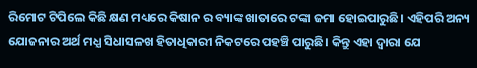ରିମୋଟ ଟିପିଲେ କିଛି କ୍ଷଣ ମଧ୍ୟରେ କିଷାନ ର ବ୍ୟାଙ୍କ ଖାତାରେ ଟଙ୍କା ଜମା ହୋଇପାରୁଛି। ଏହିପରି ଅନ୍ୟ ଯୋଜନାର ଅର୍ଥ ମଧ୍ଯ ସିଧାସଳଖ ହିତାଧିକାରୀ ନିକଟରେ ପହଞ୍ଚି ପାରୁଛି। କିନ୍ତୁ ଏହା ଦ୍ୱାରା ଯେ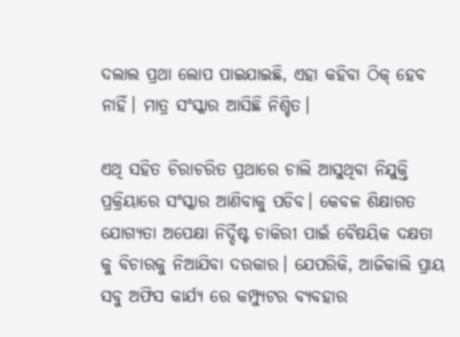ଦଲାଲ ପ୍ରଥା ଲୋପ ପାଇଯାଇଛି, ଏହା କହିବା ଠିକ୍ ହେବ ନାହିଁ। ମାତ୍ର ସଂସ୍କାର ଆସିଛି ନିଶ୍ଚିତ।

ଏଥି ସହିତ ଚିରାଚରିତ ପ୍ରଥାରେ ଚାଲି ଆସୁଥିବା ନିଯୁକ୍ତି ପ୍ରକ୍ରିୟାରେ ସଂସ୍କାର ଆଣିବାକୁ ପଡିବ। କେବଳ ଶିକ୍ଷାଗତ ଯୋଗ୍ୟତା ଅପେକ୍ଷା ନିର୍ଦ୍ଦିଷ୍ଟ ଚାକିରୀ ପାଇଁ ବୈଷୟିକ ଦକ୍ଷତା କୁ ବିଚାରକୁ ନିଆଯିବା ଦରକାର। ଯେପରିକି, ଆଜିକାଲି ପ୍ରାୟ ସବୁ ଅଫିସ କାର୍ଯ୍ୟ ରେ କମ୍ପ୍ୟୁଟର ବ୍ଯବହାର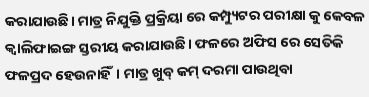କରାଯାଉଛି। ମାତ୍ର ନିଯୁକ୍ତି ପ୍ରକ୍ରିୟା ରେ କମ୍ପ୍ୟୁଟର ପରୀକ୍ଷା କୁ କେବଳ କ୍ୱାଲିଫାଇଙ୍ଗ ସ୍ତରୀୟ କରାଯାଉଛି। ଫଳରେ ଅଫିସ ରେ ସେତିକି ଫଳପ୍ରଦ ହେଉନାହିଁ। ମାତ୍ର ଖୁବ୍ କମ୍ ଦରମା ପାଉଥିବା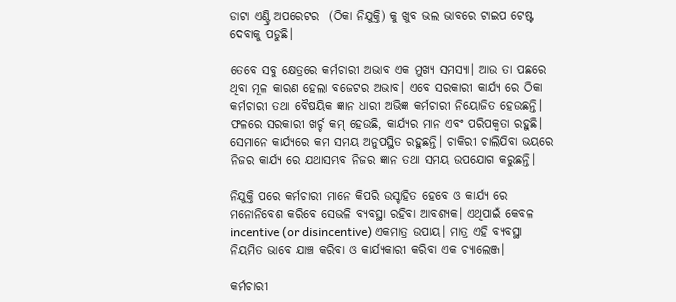ଡାଟା ଏଣ୍ଟ୍ରି ଅପରେଟର  (ଠିକା ନିଯୁକ୍ତି) କୁ ଖୁବ ଭଲ ଭାବରେ ଟାଇପ ଟେଷ୍ଟ ଦେବାକୁ ପଡୁଛି।

ତେବେ ସବୁ କ୍ଷେତ୍ରରେ କର୍ମଚାରୀ ଅଭାବ ଏକ ମୁଖ୍ଯ ସମସ୍ୟା। ଆଉ ତା ପଛରେ ଥିବା ମୂଳ କାରଣ ହେଲା ବଜେଟର ଅଭାବ। ଏବେ ସରକାରୀ କାର୍ଯ୍ୟ ରେ ଠିକା କର୍ମଚାରୀ ତଥା ବୈଷୟିକ ଜ୍ଞାନ ଧାରୀ ଅଭିଜ୍ଞ କର୍ମଚାରୀ ନିୟୋଜିତ ହେଉଛନ୍ତି। ଫଳରେ ସରକାରୀ ଖର୍ଚ୍ଚ କମ୍ ହେଉଛି, କାର୍ଯ୍ୟର ମାନ ଏବଂ ପରିପକ୍ବତା ରହୁଛି। ସେମାନେ କାର୍ଯ୍ୟରେ କମ ସମୟ ଅନୁପସ୍ଥିତ ରହୁଛନ୍ତି। ଚାକିରୀ ଚାଲିଯିବା ଭୟରେ ନିଜର କାର୍ଯ୍ୟ ରେ ଯଥାସମ୍ଭବ ନିଜର ଜ୍ଞାନ ତଥା ସମୟ ଉପଯୋଗ କରୁଛନ୍ତି।

ନିଯୁକ୍ତି ପରେ କର୍ମଚାରୀ ମାନେ କିପରି ଉସ୍ଚାହିତ ହେବେ ଓ କାର୍ଯ୍ୟ ରେ ମନୋନିବେଶ କରିବେ ସେଭଳି ବ୍ୟବସ୍ଥା ରହିବା ଆବଶ୍ଯକ। ଏଥିପାଇଁ କେବଳ incentive (or disincentive) ଏକମାତ୍ର ଉପାୟ। ମାତ୍ର ଏହି ବ୍ଯବସ୍ଥା ନିୟମିତ ଭାବେ ଯାଞ୍ଚ କରିବା ଓ କାର୍ଯ୍ୟକାରୀ କରିବା ଏକ ଚ୍ୟାଲେଞ୍ଜ।

କର୍ମଚାରୀ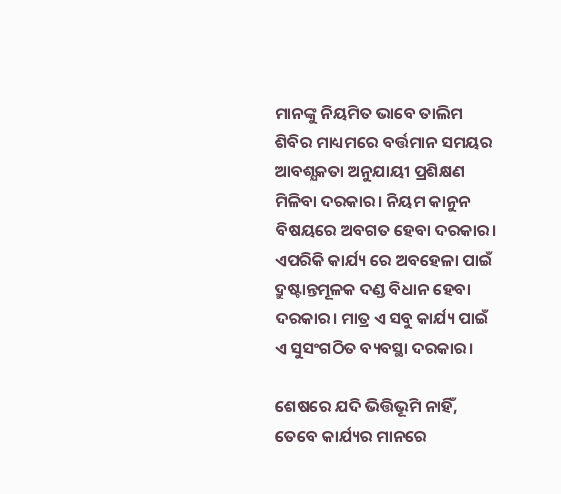ମାନଙ୍କୁ ନିୟମିତ ଭାବେ ତାଲିମ ଶିବିର ମାଧ୍ୟମରେ ବର୍ତ୍ତମାନ ସମୟର ଆବଶ୍ଯକତା ଅନୁଯାୟୀ ପ୍ରଶିକ୍ଷଣ ମିଳିବା ଦରକାର। ନିୟମ କାନୁନ ବିଷୟରେ ଅବଗତ ହେବା ଦରକାର। ଏପରିକି କାର୍ଯ୍ୟ ରେ ଅବହେଳା ପାଇଁ ଦ୍ରୁଷ୍ଟାନ୍ତମୂଳକ ଦଣ୍ଡ ବିଧାନ ହେବା ଦରକାର। ମାତ୍ର ଏ ସବୁ କାର୍ଯ୍ୟ ପାଇଁ ଏ ସୁସଂଗଠିତ ବ୍ୟବସ୍ଥା ଦରକାର।

ଶେଷରେ ଯଦି ଭିତ୍ତିଭୂମି ନାହିଁ, ତେବେ କାର୍ଯ୍ୟର ମାନରେ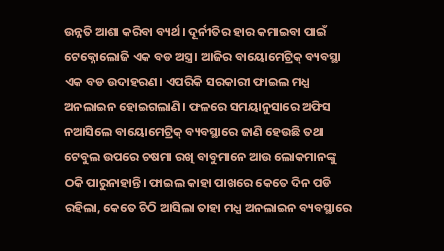ଉନ୍ନତି ଆଶା କରିବା ବ୍ୟର୍ଥ। ଦୂର୍ନୀତିର ହାର କମାଇବା ପାଇଁ ଟେକ୍ନୋଲୋଜି ଏକ ବଡ ଅସ୍ତ୍ର। ଆଜିର ବାୟୋମେଟ୍ରିକ୍ ବ୍ୟବସ୍ଥା ଏକ ବଡ ଉଦାହରଣ। ଏପରିକି ସରକାରୀ ଫାଇଲ ମଧ୍ଯ  ଅନଲାଇନ ହୋଇଗଲାଣି। ଫଳରେ ସମୟାନୁସାରେ ଅଫିସ ନଆସିଲେ ବାୟୋମେଟ୍ରିକ୍ ବ୍ୟବସ୍ଥାରେ ଜାଣି ହେଉଛି ତଥା ଟେବୁଲ ଉପରେ ଚଷମା ରଖି ବାବୁମାନେ ଆଉ ଲୋକମାନଙ୍କୁ ଠକି ପାରୁନାହାନ୍ତି। ଫାଇଲ କାହା ପାଖରେ କେତେ ଦିନ ପଡି ରହିଲା, କେତେ ଚିଠି ଆସିଲା ତାହା ମଧ୍ଯ ଅନଲାଇନ ବ୍ୟବସ୍ଥାରେ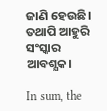ଜାଣି ହେଉଛି। ତଥାପି ଆହୁରି ସଂସ୍କାର ଆବଶ୍ଯକ।

In sum, the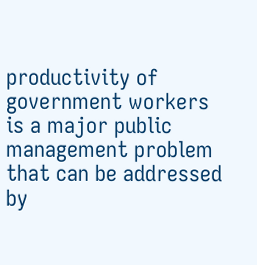productivity of government workers is a major public management problem that can be addressed by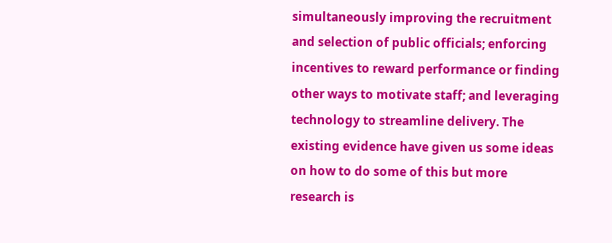simultaneously improving the recruitment and selection of public officials; enforcing incentives to reward performance or finding other ways to motivate staff; and leveraging technology to streamline delivery. The existing evidence have given us some ideas on how to do some of this but more research is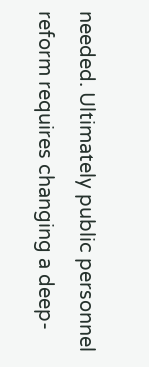needed. Ultimately public personnel reform requires changing a deep-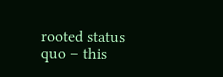rooted status quo – this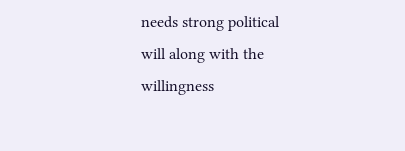needs strong political will along with the willingness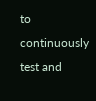to continuously test and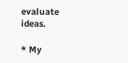evaluate ideas.

* My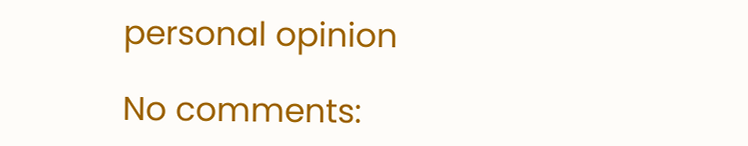personal opinion

No comments: